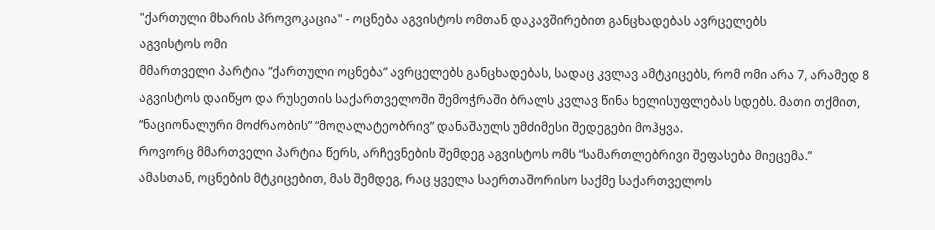"ქართული მხარის პროვოკაცია" - ოცნება აგვისტოს ომთან დაკავშირებით განცხადებას ავრცელებს
აგვისტოს ომი
მმართველი პარტია “ქართული ოცნება” ავრცელებს განცხადებას, სადაც კვლავ ამტკიცებს, რომ ომი არა 7, არამედ 8 აგვისტოს დაიწყო და რუსეთის საქართველოში შემოჭრაში ბრალს კვლავ წინა ხელისუფლებას სდებს. მათი თქმით, “ნაციონალური მოძრაობის” “მოღალატეობრივ” დანაშაულს უმძიმესი შედეგები მოჰყვა.
როვორც მმართველი პარტია წერს, არჩევნების შემდეგ აგვისტოს ომს “სამართლებრივი შეფასება მიეცემა.”
ამასთან, ოცნების მტკიცებით, მას შემდეგ, რაც ყველა საერთაშორისო საქმე საქართველოს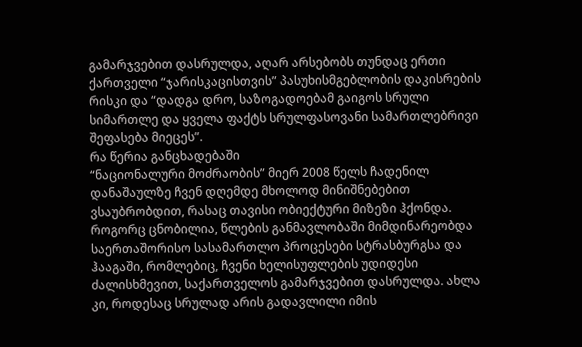გამარჯვებით დასრულდა, აღარ არსებობს თუნდაც ერთი ქართველი “ჯარისკაცისთვის” პასუხისმგებლობის დაკისრების რისკი და “დადგა დრო, საზოგადოებამ გაიგოს სრული სიმართლე და ყველა ფაქტს სრულფასოვანი სამართლებრივი შეფასება მიეცეს”.
რა წერია განცხადებაში
“ნაციონალური მოძრაობის” მიერ 2008 წელს ჩადენილ დანაშაულზე ჩვენ დღემდე მხოლოდ მინიშნებებით ვსაუბრობდით, რასაც თავისი ობიექტური მიზეზი ჰქონდა. როგორც ცნობილია, წლების განმავლობაში მიმდინარეობდა საერთაშორისო სასამართლო პროცესები სტრასბურგსა და ჰააგაში, რომლებიც, ჩვენი ხელისუფლების უდიდესი ძალისხმევით, საქართველოს გამარჯვებით დასრულდა. ახლა კი, როდესაც სრულად არის გადავლილი იმის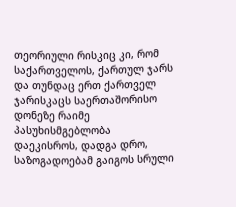თეორიული რისკიც კი, რომ საქართველოს, ქართულ ჯარს და თუნდაც ერთ ქართველ ჯარისკაცს საერთაშორისო დონეზე რაიმე პასუხისმგებლობა დაეკისროს, დადგა დრო, საზოგადოებამ გაიგოს სრული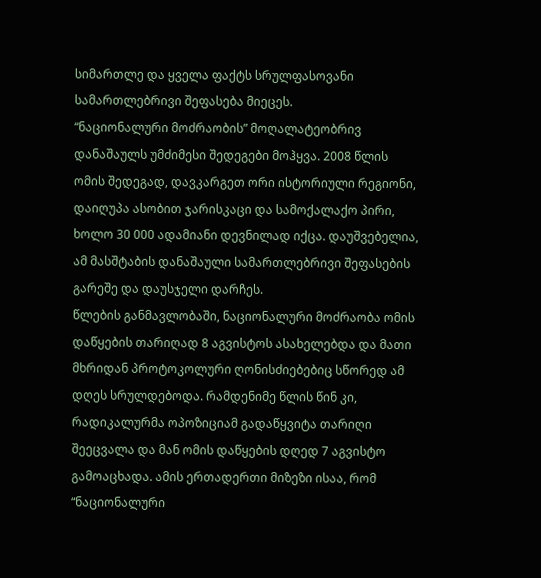სიმართლე და ყველა ფაქტს სრულფასოვანი სამართლებრივი შეფასება მიეცეს.
“ნაციონალური მოძრაობის” მოღალატეობრივ დანაშაულს უმძიმესი შედეგები მოჰყვა. 2008 წლის ომის შედეგად, დავკარგეთ ორი ისტორიული რეგიონი, დაიღუპა ასობით ჯარისკაცი და სამოქალაქო პირი, ხოლო 30 000 ადამიანი დევნილად იქცა. დაუშვებელია, ამ მასშტაბის დანაშაული სამართლებრივი შეფასების გარეშე და დაუსჯელი დარჩეს.
წლების განმავლობაში, ნაციონალური მოძრაობა ომის დაწყების თარიღად 8 აგვისტოს ასახელებდა და მათი მხრიდან პროტოკოლური ღონისძიებებიც სწორედ ამ დღეს სრულდებოდა. რამდენიმე წლის წინ კი, რადიკალურმა ოპოზიციამ გადაწყვიტა თარიღი შეეცვალა და მან ომის დაწყების დღედ 7 აგვისტო გამოაცხადა. ამის ერთადერთი მიზეზი ისაა, რომ “ნაციონალური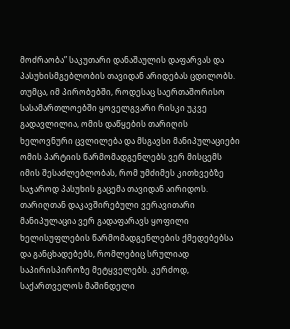მოძრაობა” საკუთარი დანაშაულის დაფარვას და პასუხისმგებლობის თავიდან არიდებას ცდილობს. თუმცა, იმ პირობებში, როდესაც საერთაშორისო სასამართლოებში ყოველგვარი რისკი უკვე გადავლილია, ომის დაწყების თარიღის ხელოვნური ცვლილება და მსგავსი მანიპულაციები ომის პარტიის წარმომადგენლებს ვერ მისცემს იმის შესაძლებლობას, რომ უმძიმეს კითხვებზე საჯაროდ პასუხის გაცემა თავიდან აირიდოს.
თარიღთან დაკავშირებული ვერავითარი მანიპულაცია ვერ გადაფარავს ყოფილი ხელისუფლების წარმომადგენლების ქმედებებსა და განცხადებებს, რომლებიც სრულიად საპირისპიროზე მეტყველებს. კერძოდ, საქართველოს მაშინდელი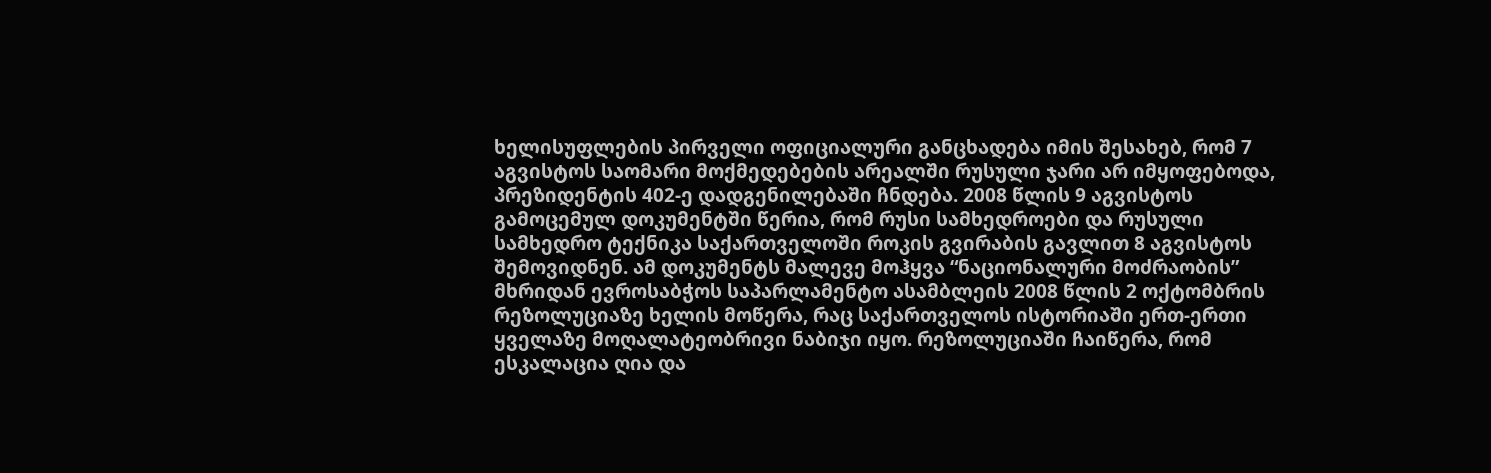ხელისუფლების პირველი ოფიციალური განცხადება იმის შესახებ, რომ 7 აგვისტოს საომარი მოქმედებების არეალში რუსული ჯარი არ იმყოფებოდა, პრეზიდენტის 402-ე დადგენილებაში ჩნდება. 2008 წლის 9 აგვისტოს გამოცემულ დოკუმენტში წერია, რომ რუსი სამხედროები და რუსული სამხედრო ტექნიკა საქართველოში როკის გვირაბის გავლით 8 აგვისტოს შემოვიდნენ. ამ დოკუმენტს მალევე მოჰყვა “ნაციონალური მოძრაობის” მხრიდან ევროსაბჭოს საპარლამენტო ასამბლეის 2008 წლის 2 ოქტომბრის რეზოლუციაზე ხელის მოწერა, რაც საქართველოს ისტორიაში ერთ-ერთი ყველაზე მოღალატეობრივი ნაბიჯი იყო. რეზოლუციაში ჩაიწერა, რომ ესკალაცია ღია და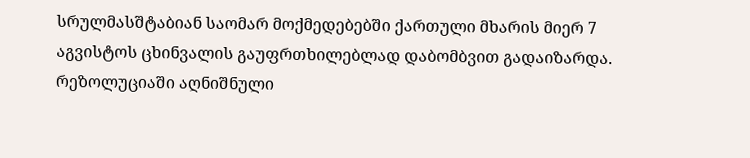სრულმასშტაბიან საომარ მოქმედებებში ქართული მხარის მიერ 7 აგვისტოს ცხინვალის გაუფრთხილებლად დაბომბვით გადაიზარდა. რეზოლუციაში აღნიშნული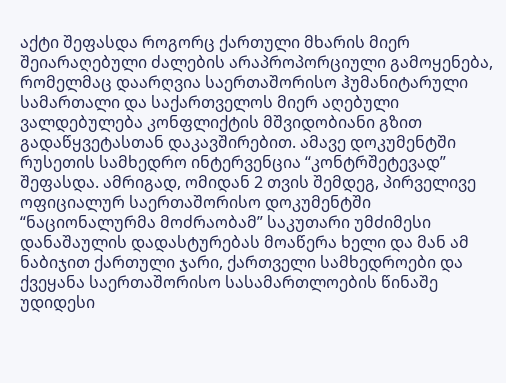აქტი შეფასდა როგორც ქართული მხარის მიერ შეიარაღებული ძალების არაპროპორციული გამოყენება, რომელმაც დაარღვია საერთაშორისო ჰუმანიტარული სამართალი და საქართველოს მიერ აღებული ვალდებულება კონფლიქტის მშვიდობიანი გზით გადაწყვეტასთან დაკავშირებით. ამავე დოკუმენტში რუსეთის სამხედრო ინტერვენცია “კონტრშეტევად” შეფასდა. ამრიგად, ომიდან 2 თვის შემდეგ, პირველივე ოფიციალურ საერთაშორისო დოკუმენტში “ნაციონალურმა მოძრაობამ” საკუთარი უმძიმესი დანაშაულის დადასტურებას მოაწერა ხელი და მან ამ ნაბიჯით ქართული ჯარი, ქართველი სამხედროები და ქვეყანა საერთაშორისო სასამართლოების წინაშე უდიდესი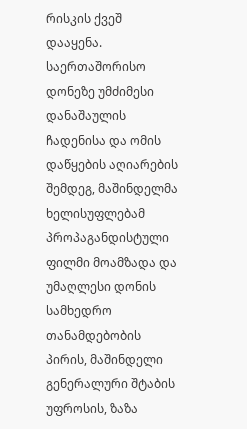რისკის ქვეშ დააყენა.
საერთაშორისო დონეზე უმძიმესი დანაშაულის ჩადენისა და ომის დაწყების აღიარების შემდეგ, მაშინდელმა ხელისუფლებამ პროპაგანდისტული ფილმი მოამზადა და უმაღლესი დონის სამხედრო თანამდებობის პირის, მაშინდელი გენერალური შტაბის უფროსის, ზაზა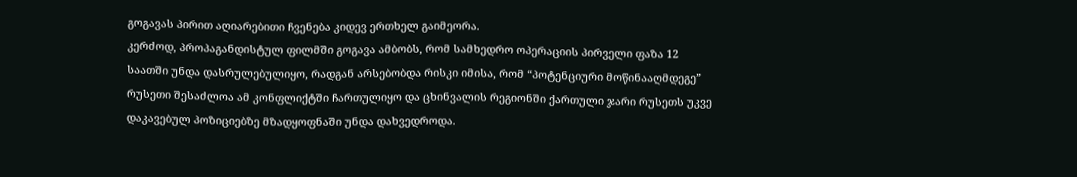გოგავას პირით აღიარებითი ჩვენება კიდევ ერთხელ გაიმეორა.
კერძოდ, პროპაგანდისტულ ფილმში გოგავა ამბობს, რომ სამხედრო ოპერაციის პირველი ფაზა 12 საათში უნდა დასრულებულიყო, რადგან არსებობდა რისკი იმისა, რომ “პოტენციური მოწინააღმდეგე” რუსეთი შესაძლოა ამ კონფლიქტში ჩართულიყო და ცხინვალის რეგიონში ქართული ჯარი რუსეთს უკვე დაკავებულ პოზიციებზე მზადყოფნაში უნდა დახვედროდა.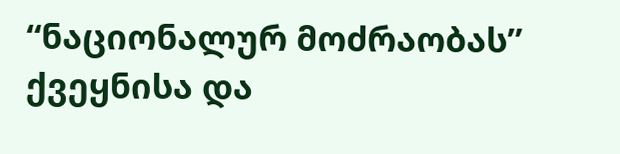“ნაციონალურ მოძრაობას” ქვეყნისა და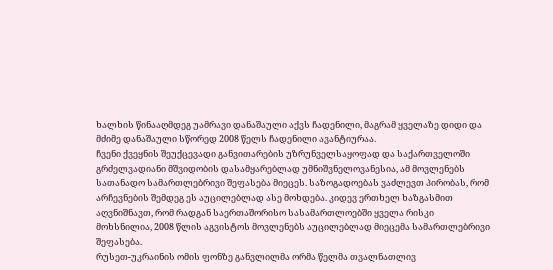ხალხის წინააღმდეგ უამრავი დანაშაული აქვს ჩადენილი, მაგრამ ყველაზე დიდი და მძიმე დანაშაული სწორედ 2008 წელს ჩადენილი ავანტიურაა.
ჩვენი ქვეყნის შეუქცევადი განვითარების უზრუნველსაყოფად და საქართველოში გრძელვადიანი მშვიდობის დასამყარებლად უმნიშვნელოვანესია, ამ მოვლენებს სათანადო სამართლებრივი შეფასება მიეცეს. საზოგადოებას ვაძლევთ პირობას, რომ არჩევნების შემდეგ ეს აუცილებლად ასე მოხდება. კიდევ ერთხელ ხაზგასმით აღვნიშნავთ, რომ რადგან საერთაშორისო სასამართლოებში ყველა რისკი მოხსნილია, 2008 წლის აგვისტოს მოვლენებს აუცილებლად მიეცემა სამართლებრივი შეფასება.
რუსეთ-უკრაინის ომის ფონზე განვლილმა ორმა წელმა თვალნათლივ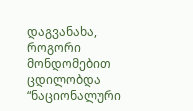დაგვანახა, როგორი მონდომებით ცდილობდა “ნაციონალური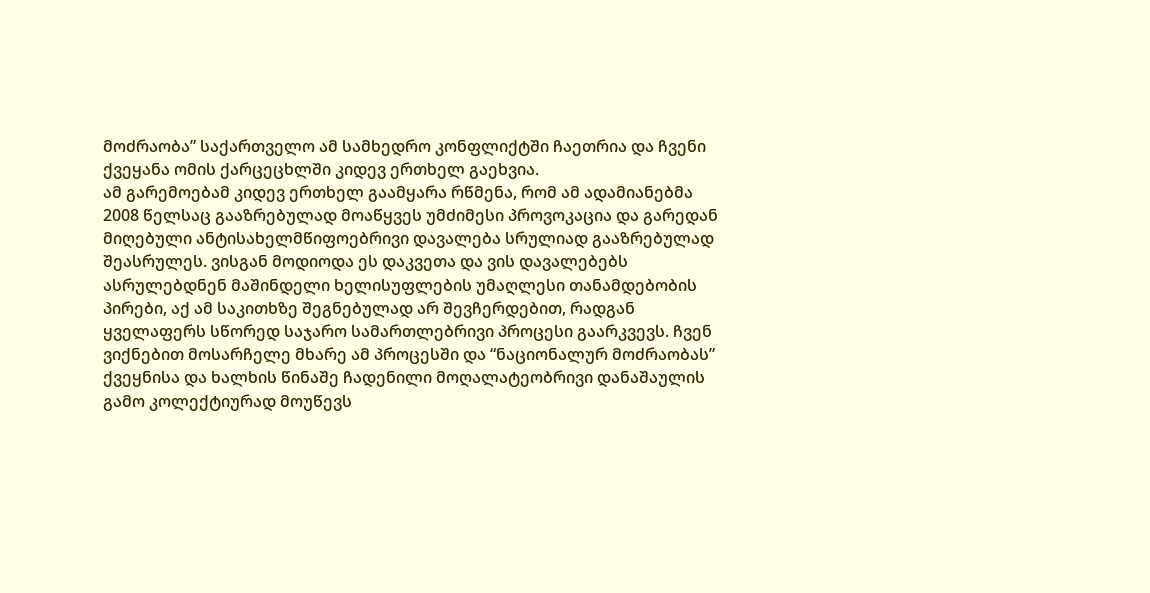მოძრაობა” საქართველო ამ სამხედრო კონფლიქტში ჩაეთრია და ჩვენი ქვეყანა ომის ქარცეცხლში კიდევ ერთხელ გაეხვია.
ამ გარემოებამ კიდევ ერთხელ გაამყარა რწმენა, რომ ამ ადამიანებმა 2008 წელსაც გააზრებულად მოაწყვეს უმძიმესი პროვოკაცია და გარედან მიღებული ანტისახელმწიფოებრივი დავალება სრულიად გააზრებულად შეასრულეს. ვისგან მოდიოდა ეს დაკვეთა და ვის დავალებებს ასრულებდნენ მაშინდელი ხელისუფლების უმაღლესი თანამდებობის პირები, აქ ამ საკითხზე შეგნებულად არ შევჩერდებით, რადგან ყველაფერს სწორედ საჯარო სამართლებრივი პროცესი გაარკვევს. ჩვენ ვიქნებით მოსარჩელე მხარე ამ პროცესში და “ნაციონალურ მოძრაობას” ქვეყნისა და ხალხის წინაშე ჩადენილი მოღალატეობრივი დანაშაულის გამო კოლექტიურად მოუწევს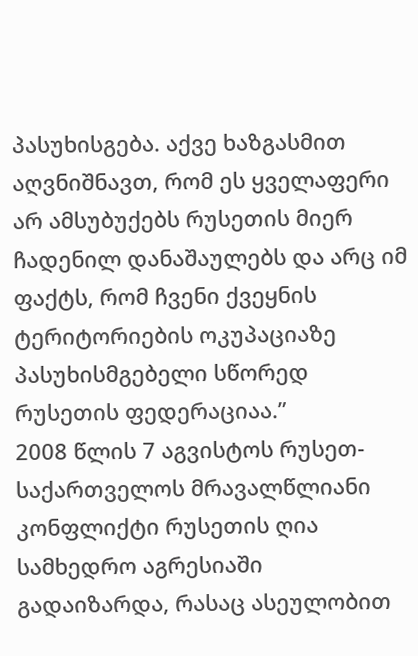პასუხისგება. აქვე ხაზგასმით აღვნიშნავთ, რომ ეს ყველაფერი არ ამსუბუქებს რუსეთის მიერ ჩადენილ დანაშაულებს და არც იმ ფაქტს, რომ ჩვენი ქვეყნის ტერიტორიების ოკუპაციაზე პასუხისმგებელი სწორედ რუსეთის ფედერაციაა.”
2008 წლის 7 აგვისტოს რუსეთ-საქართველოს მრავალწლიანი კონფლიქტი რუსეთის ღია სამხედრო აგრესიაში გადაიზარდა, რასაც ასეულობით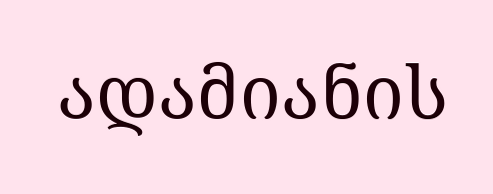ადამიანის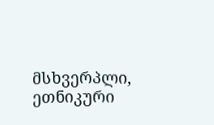მსხვერპლი, ეთნიკური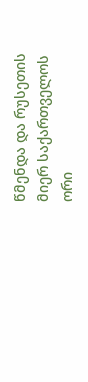წმენდა და რუსეთის მიერ საქართველოს ორი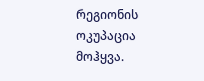რეგიონის ოკუპაცია მოჰყვა.